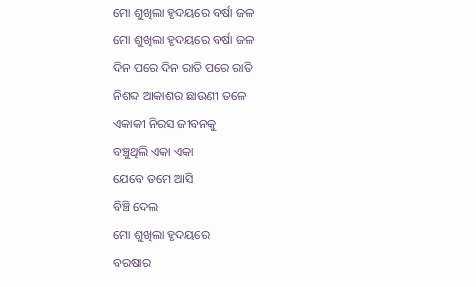ମୋ ଶୁଖିଲା ହୃଦୟରେ ବର୍ଷା ଜଳ
ମୋ ଶୁଖିଲା ହୃଦୟରେ ବର୍ଷା ଜଳ
ଦିନ ପରେ ଦିନ ରାତି ପରେ ରାତି
ନିଶବ୍ଦ ଆକାଶର ଛାଉଣୀ ତଳେ
ଏକାକୀ ନିରସ ଜୀବନକୁ
ବଞ୍ଚୁଥିଲି ଏକା ଏକା
ଯେବେ ତମେ ଆସି
ବିଞ୍ଚି ଦେଲ
ମୋ ଶୁଖିଲା ହୃଦୟରେ
ବରଷାର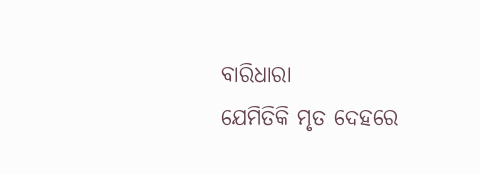ବାରିଧାରା
ଯେମିତିକି ମୃତ ଦେହରେ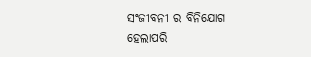ସଂଜୀବନୀ ର ବିନିଯୋଗ
ହେଲାପରି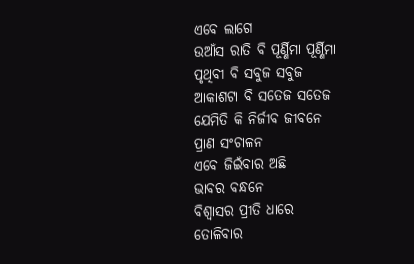ଏବେ ଲାଗେ
ଉଆଁସ ରାତି ବି ପୂର୍ଣ୍ଣିମା ପୂର୍ଣ୍ଣିମା
ପୃଥିବୀ ବି ସବୁଜ ସବୁଜ
ଆକାଶଟା ବି ସତେଜ ସତେଜ
ଯେମିତି କି ନିର୍ଜୀବ ଜୀବନେ
ପ୍ରାଣ ସଂଚାଳନ
ଏବେ ଜିଇଁବାର ଅଛି
ଭାବର ବନ୍ଧନେ
ବିଶ୍ୱାସର ପ୍ରୀତି ଧାରେ
ତୋଳିବାର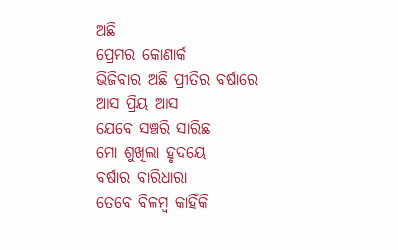ଅଛି
ପ୍ରେମର କୋଣାର୍କ
ଭିଜିବାର ଅଛି ପ୍ରୀତିର ବର୍ଷାରେ
ଆସ ପ୍ରିୟ ଆସ
ଯେବେ ସଞ୍ଚରି ସାରିଛ
ମୋ ଶୁଖିଲା ହୃଦୟେ
ବର୍ଷାର ବାରିଧାରା
ତେବେ ବିଳମ୍ବ କାହିଁକି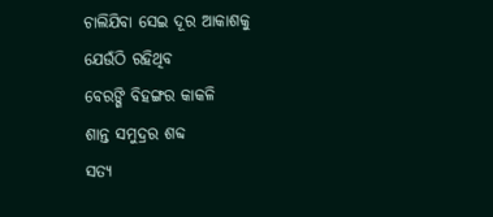ଚାଲିଯିବା ସେଇ ଦୂର ଆକାଶକୁ
ଯେଉଁଠି ରହିଥିବ
ବେରଙ୍ଗି ବିହଙ୍ଗର କାକଳି
ଶାନ୍ତ ସମୁଦ୍ରର ଶବ୍ଦ
ସତ୍ୟ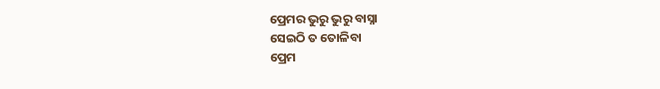ପ୍ରେମର ଭୁରୁ ଭୁରୁ ବାସ୍ନା
ସେଇଠି ତ ତୋଳିବା
ପ୍ରେମ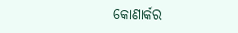କୋଣାର୍କର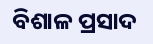ବିଶାଳ ପ୍ରସାଦ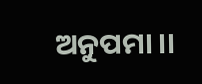ଅନୁପମା ।।